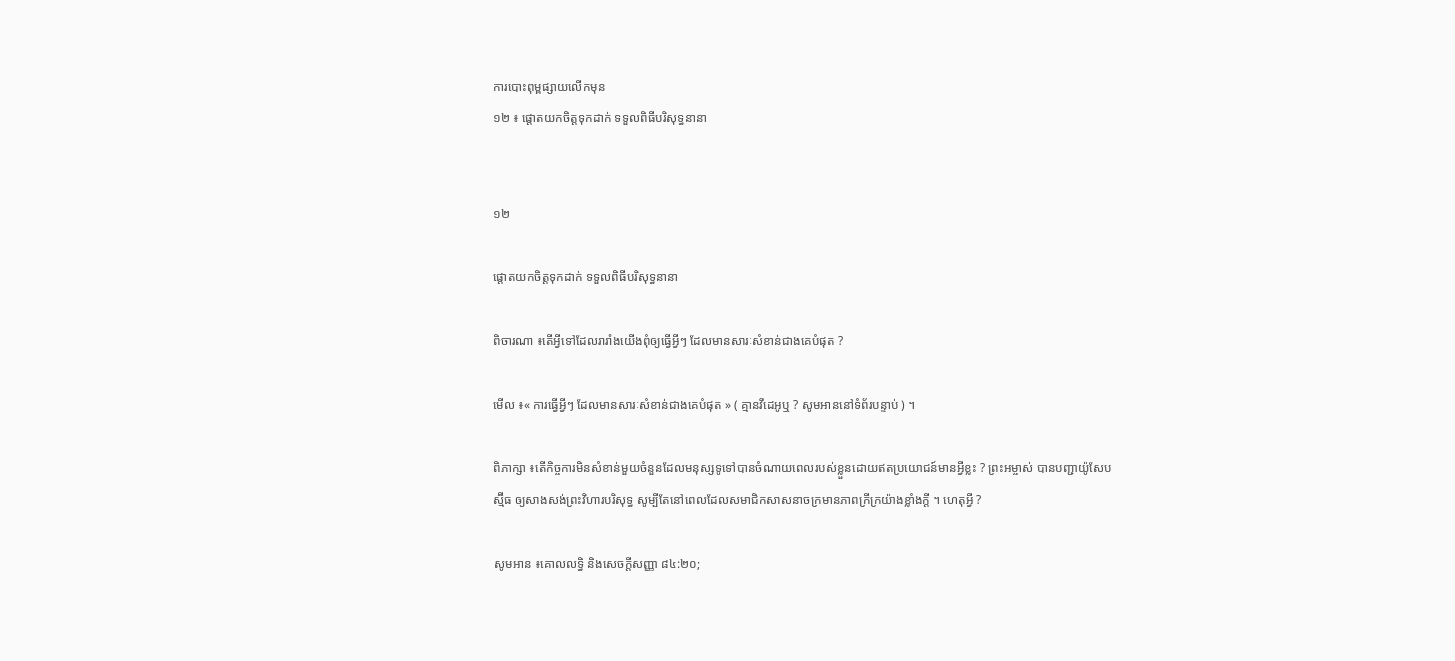ការបោះពុម្ពផ្សាយលើកមុន
១២ ៖ ផ្តោតយកចិត្តទុកដាក់ ទទួលពិធីបរិសុទ្ធនានា


១២

ផ្តោតយកចិត្តទុកដាក់ ទទួលពិធីបរិសុទ្ធនានា

ពិចារណា ៖តើអ្វីទៅដែលរារាំងយើងពុំឲ្យធ្វើអ្វីៗ ដែលមានសារៈសំខាន់ជាងគេបំផុត ?

មើល ៖« ការធ្វើអ្វីៗ ដែលមានសារៈសំខាន់ជាងគេបំផុត » ( គ្មានវីដេអូឬ ? សូមអាននៅទំព័របន្ទាប់ ) ។

ពិភាក្សា ៖តើកិច្ចការមិនសំខាន់មួយចំនួនដែលមនុស្សទូទៅបានចំណាយពេលរបស់ខ្លួនដោយឥតប្រយោជន៍មានអ្វីខ្លះ ? ព្រះអម្ចាស់ បានបញ្ជាយ៉ូសែប ស្ម៊ីធ ឲ្យសាងសង់ព្រះវិហារបរិសុទ្ធ សូម្បីតែនៅពេលដែលសមាជិកសាសនាចក្រមានភាពក្រីក្រយ៉ាងខ្លាំងក្តី ។ ហេតុអ្វី ?

សូមអាន ៖គោលលទ្ធិ និងសេចក្តីសញ្ញា ៨៤:២០;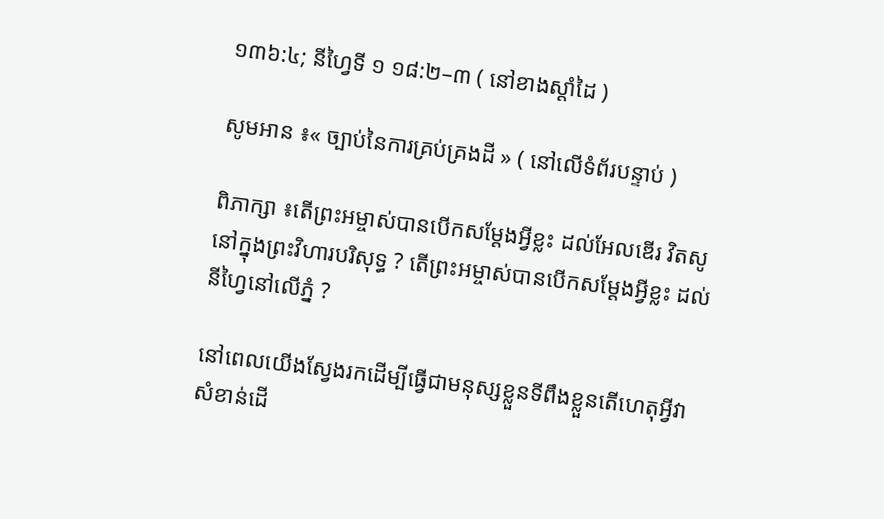១៣៦:៤; នីហ្វៃទី ១ ១៨:២–៣ ( នៅខាងស្តាំដៃ )

សូមអាន ៖« ច្បាប់នៃការគ្រប់គ្រងដី » ( នៅលើទំព័របន្ទាប់ )

ពិភាក្សា ៖តើព្រះអម្ចាស់បានបើកសម្ដែងអ្វីខ្លះ ដល់អែលឌើរ វិតសូ នៅក្នុងព្រះវិហារបរិសុទ្ធ ? តើព្រះអម្ចាស់បានបើកសម្ដែងអ្វីខ្លះ ដល់នីហ្វៃនៅលើភ្នំ ?

នៅពេលយើងស្វែងរកដើម្បីធ្វើជាមនុស្សខ្លួនទីពឹងខ្លួនតើហេតុអ្វីវាសំខាន់ដើ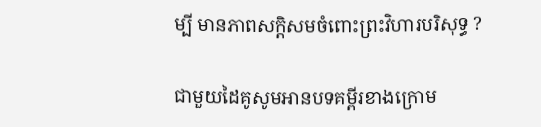ម្បី មានភាពសក្តិសមចំពោះព្រះវិហារបរិសុទ្ធ ?

ជាមួយដៃគូសូមអានបទគម្ពីរខាងក្រោម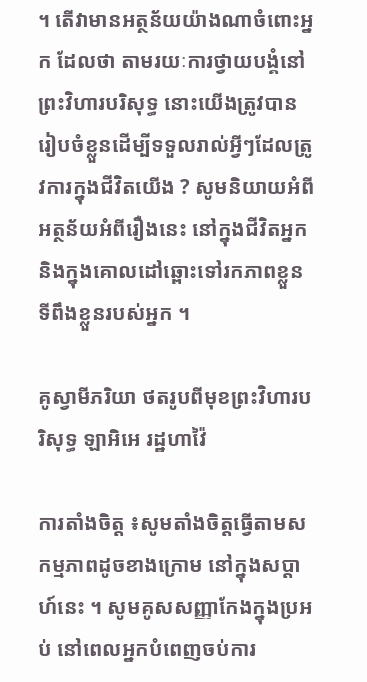។ តើវាមានអត្ថន័យយ៉ាងណាចំពោះអ្នក ដែលថា តាមរយៈការថ្វាយបង្គំនៅព្រះវិហារបរិសុទ្ធ នោះយើងត្រូវបានរៀបចំខ្លួនដើម្បីទទួលរាល់អ្វីៗដែលត្រូវការក្នុងជីវិតយើង ? សូមនិយាយអំពីអត្ថន័យអំពីរឿងនេះ នៅក្នុងជីវិតអ្នក និងក្នុងគោលដៅឆ្ពោះទៅរកភាពខ្លួនទីពឹងខ្លួនរបស់អ្នក ។

គូស្វាមីភរិយា ថតរូបពីមុខព្រះវិហារបរិសុទ្ធ ឡាអិអេ រដ្ឋហាវ៉ៃ

ការតាំងចិត្ត ៖សូមតាំងចិត្តធ្វើតាមសកម្មភាពដូចខាងក្រោម នៅក្នុងសប្ដាហ៍នេះ ។ សូមគូសសញ្ញាកែងក្នុងប្រអប់ នៅពេលអ្នកបំពេញចប់ការ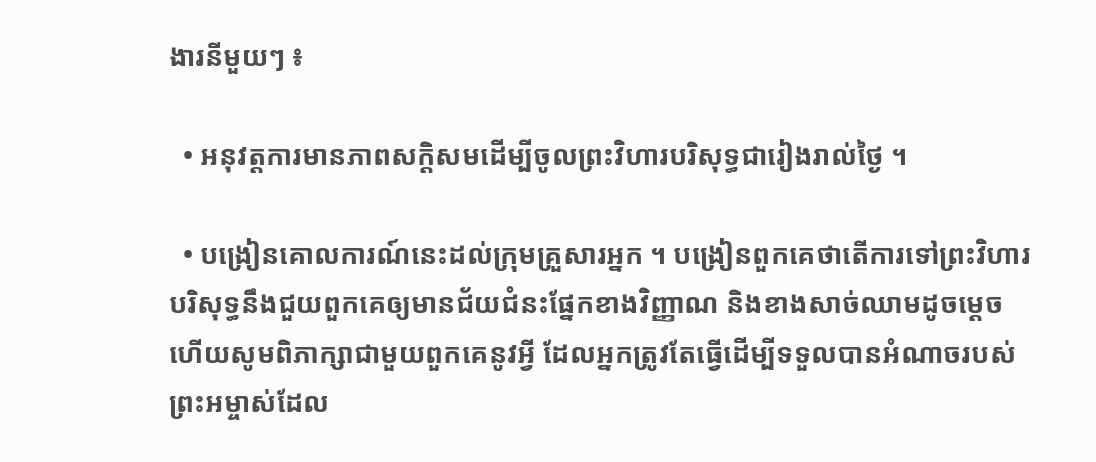ងារនីមួយៗ ៖

  • អនុវត្តការមានភាពសក្តិសមដើម្បីចូលព្រះវិហារបរិសុទ្ធជារៀងរាល់ថ្ងៃ ។

  • បង្រៀនគោលការណ៍នេះដល់ក្រុមគ្រួសារអ្នក ។ បង្រៀនពួកគេថាតើការទៅព្រះវិហារបរិសុទ្ធនឹងជួយពួកគេឲ្យមានជ័យជំនះផ្នែកខាងវិញ្ញាណ និងខាងសាច់ឈាមដូចម្តេច ហើយសូមពិភាក្សាជាមួយពួកគេនូវអ្វី ដែលអ្នកត្រូវតែធ្វើដើម្បីទទួលបានអំណាចរបស់ព្រះអម្ចាស់ដែល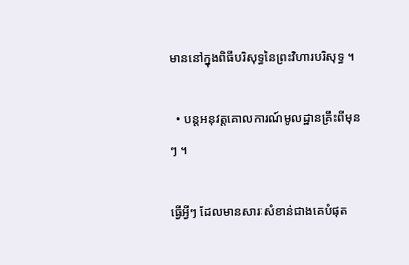មាននៅក្នុងពិធីបរិសុទ្ធនៃព្រះវិហារបរិសុទ្ធ ។

  • បន្តអនុវត្តគោលការណ៍មូលដ្ឋានគ្រឹះពីមុនៗ ។

ធ្វើអ្វីៗ ដែលមានសារៈសំខាន់ជាងគេបំផុត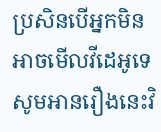ប្រសិនបើអ្នកមិនអាចមើលវីដេអូទេ សូមអានរឿងនេះវិ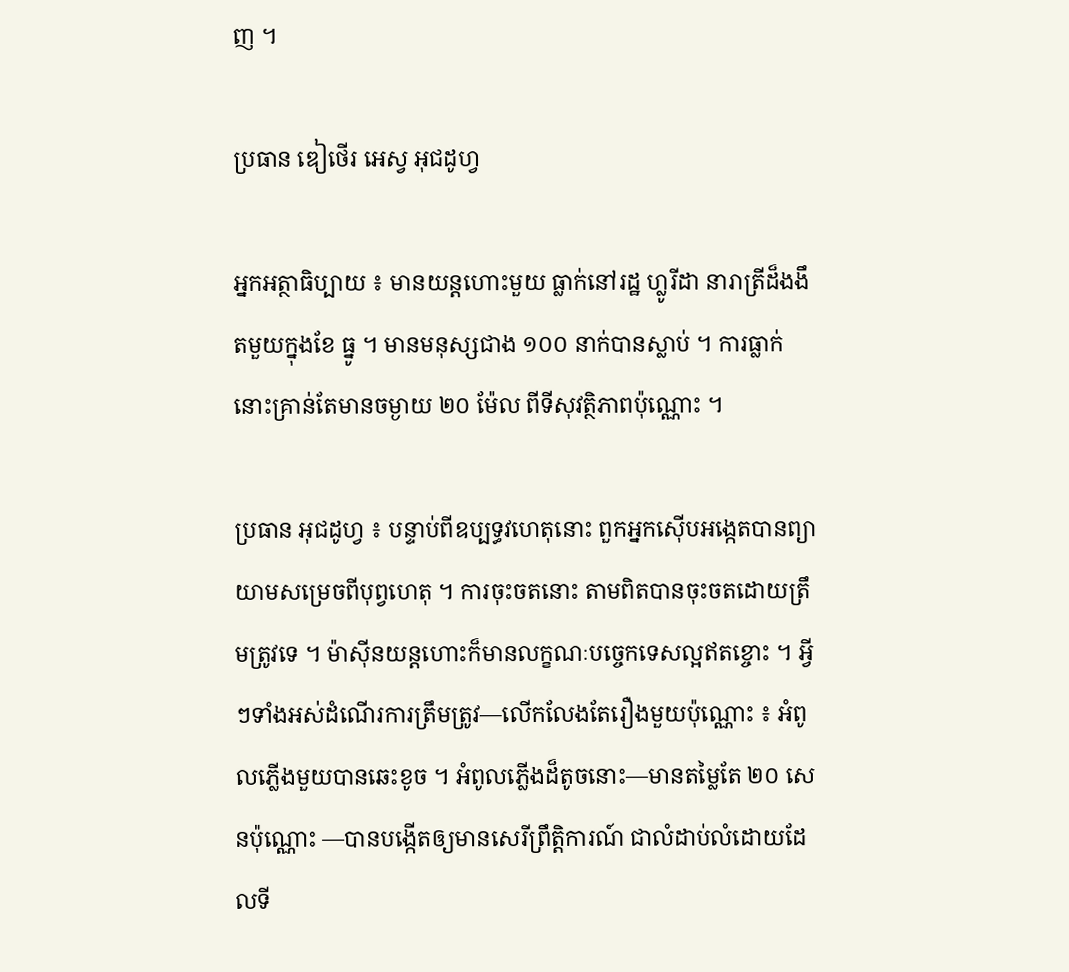ញ ។

ប្រធាន ឌៀថើរ អេស្វ អុជដូហ្វ

អ្នកអត្ថាធិប្បាយ ៖ មានយន្តហោះមួយ ធ្លាក់នៅរដ្ឋ ហ្លូរីដា នារាត្រីដ៏ងងឹតមួយក្នុងខែ ធ្នូ ។ មានមនុស្សជាង ១០០ នាក់បានស្លាប់ ។ ការធ្លាក់នោះគ្រាន់តែមានចម្ងាយ ២០ ម៉ែល ពីទីសុវត្ថិភាពប៉ុណ្ណោះ ។

ប្រធាន អុជដូហ្វ ៖ បន្ទាប់ពីឧប្បទ្ធវហេតុនោះ ពួកអ្នកស៊ើបអង្កេតបានព្យាយាមសម្រេចពីបុព្វហេតុ ។ ការចុះចតនោះ តាមពិតបានចុះចតដោយត្រឹមត្រូវទេ ។ ម៉ាស៊ីនយន្តហោះក៏មានលក្ខណៈបច្ចេកទេសល្អឥតខ្ចោះ ។ អ្វីៗទាំងអស់ដំណើរការត្រឹមត្រូវ—លើកលែងតែរឿងមួយប៉ុណ្ណោះ ៖ អំពូលភ្លើងមួយបានឆេះខូច ។ អំពូលភ្លើងដ៏តូចនោះ—មានតម្លៃតែ ២០ សេនប៉ុណ្ណោះ —បានបង្កើតឲ្យមានសេរីព្រឹត្តិការណ៍ ជាលំដាប់លំដោយដែលទី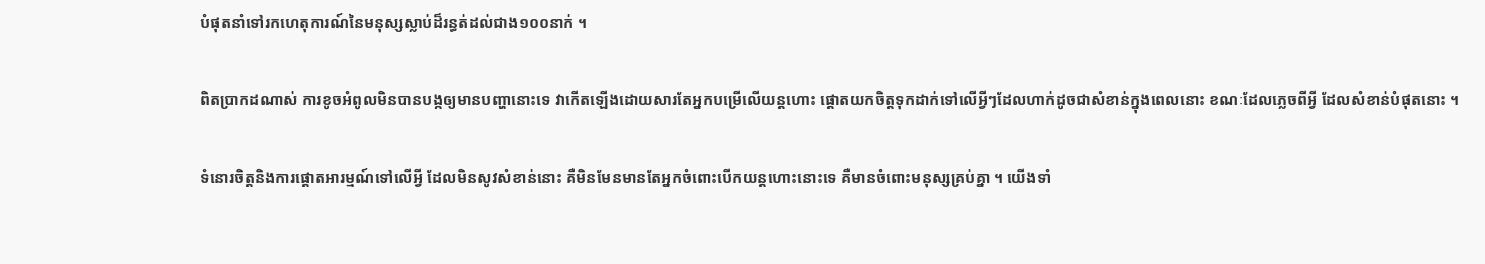បំផុតនាំទៅរកហេតុការណ៍នៃមនុស្សស្លាប់ដ៏រន្ធត់ដល់ជាង១០០នាក់ ។

ពិតប្រាកដណាស់ ការខូចអំពូលមិនបានបង្កឲ្យមានបញ្ហានោះទេ វាកើតឡើងដោយសារតែអ្នកបម្រើលើយន្តហោះ ផ្តោតយកចិត្តទុកដាក់ទៅលើអ្វីៗដែលហាក់ដូចជាសំខាន់ក្នុងពេលនោះ ខណៈដែលភ្លេចពីអ្វី ដែលសំខាន់បំផុតនោះ ។

ទំនោរចិត្តនិងការផ្តោតអារម្មណ៍ទៅលើអ្វី ដែលមិនសូវសំខាន់នោះ គឺមិនមែនមានតែអ្នកចំពោះបើកយន្តហោះនោះទេ គឺមានចំពោះមនុស្សគ្រប់គ្នា ។ យើងទាំ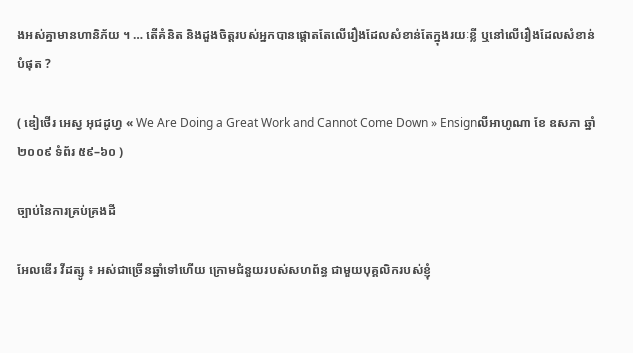ងអស់គ្នាមានហានិភ័យ ។ … តើគំនិត និងដួងចិត្តរបស់អ្នកបានផ្តោតតែលើរឿងដែលសំខាន់តែក្នុងរយៈខ្លី ឬនៅលើរឿងដែលសំខាន់បំផុត ?

( ឌៀថើរ អេស្វ អុជដូហ្វ « We Are Doing a Great Work and Cannot Come Down » Ensignលីអាហូណា ខែ ឧសភា ឆ្នាំ ២០០៩ ទំព័រ ៥៩–៦០ )

ច្បាប់នៃការគ្រប់គ្រងដី

អែលឌើរ វីដត្សូ ៖ អស់ជាច្រើនឆ្នាំទៅហើយ ក្រោមជំនួយរបស់សហព័ន្ធ ជាមួយបុគ្គលិករបស់ខ្ញុំ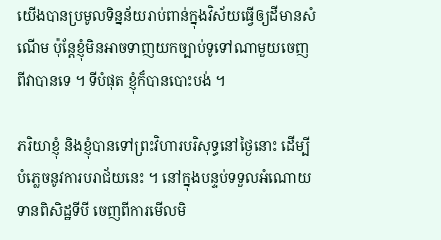យើងបានប្រមូលទិន្នន័យរាប់ពាន់ក្នុងវិស័យធ្វើឲ្យដីមានសំណើម ប៉ុន្តែខ្ញុំមិនអាចទាញយកច្បាប់ទូទៅណាមួយចេញពីវាបានទេ ។ ទីបំផុត ខ្ញុំក៏បានបោះបង់ ។

ភរិយាខ្ញុំ និងខ្ញុំបានទៅព្រះវិហារបរិសុទ្ធនៅថ្ងៃនោះ ដើម្បីបំភ្លេចនូវការបរាជ័យនេះ ។ នៅក្នុងបន្ទប់ទទួលអំណោយទានពិសិដ្ឋទីបី ចេញពីការមើលមិ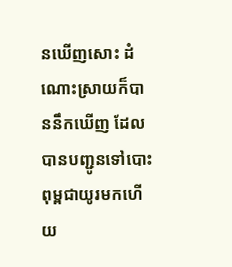នឃើញសោះ ដំណោះស្រាយក៏បាននឹកឃើញ ដែលបានបញ្ជូនទៅបោះពុម្ពជាយូរមកហើយ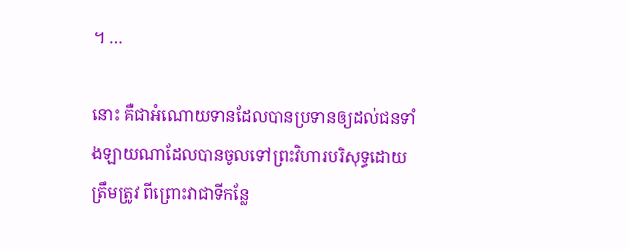។ …

នោះ គឺជាអំណោយទានដែលបានប្រទានឲ្យដល់ជនទាំងឡាយណាដែលបានចូលទៅព្រះវិហារបរិសុទ្ធដោយត្រឹមត្រូវ ពីព្រោះវាជាទីកន្លែ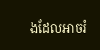ងដែលអាចរំ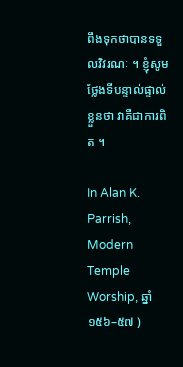ពឹងទុកថាបានទទួលវិវរណៈ ។ ខ្ញុំសូមថ្លែងទីបន្ទាល់ផ្ទាល់ខ្លួនថា វាគឺជាការពិត ។

In Alan K. Parrish, Modern Temple Worship, ឆ្នាំ ១៥៦–៥៧ )